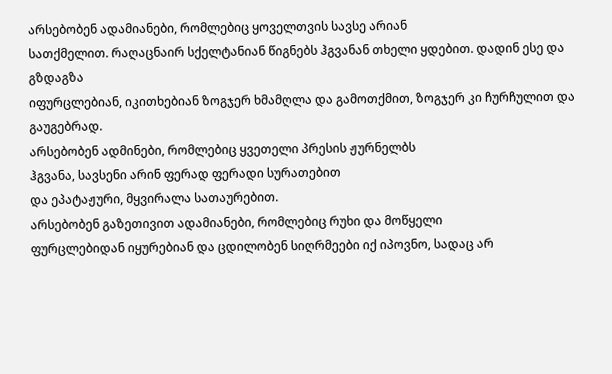არსებობენ ადამიანები, რომლებიც ყოველთვის სავსე არიან
სათქმელით. რაღაცნაირ სქელტანიან წიგნებს ჰგვანან თხელი ყდებით. დადინ ესე და გზდაგზა
იფურცლებიან, იკითხებიან ზოგჯერ ხმამღლა და გამოთქმით, ზოგჯერ კი ჩურჩულით და გაუგებრად.
არსებობენ ადმინები, რომლებიც ყვეთელი პრესის ჟურნელბს
ჰგვანა, სავსენი არინ ფერად ფერადი სურათებით
და ეპატაჟური, მყვირალა სათაურებით.
არსებობენ გაზეთივით ადამიანები, რომლებიც რუხი და მოწყელი
ფურცლებიდან იყურებიან და ცდილობენ სიღრმეები იქ იპოვნო, სადაც არ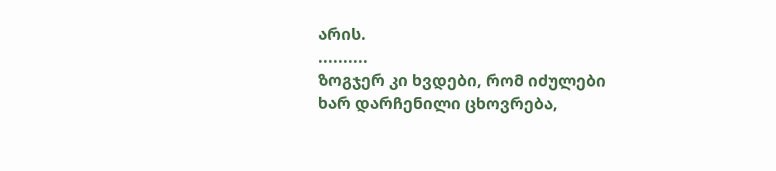არის.
..........
ზოგჯერ კი ხვდები, რომ იძულები ხარ დარჩენილი ცხოვრება,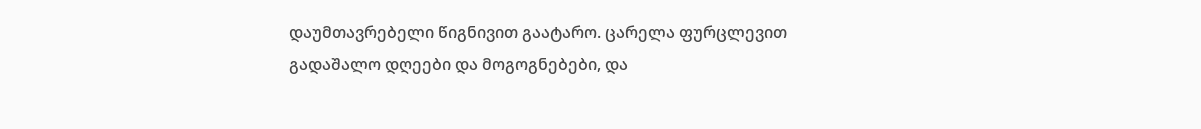დაუმთავრებელი წიგნივით გაატარო. ცარელა ფურცლევით
გადაშალო დღეები და მოგოგნებები, და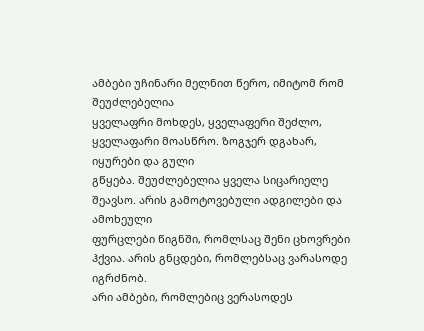ამბები უჩინარი მელნით წერო, იმიტომ რომ შეუძლებელია
ყველაფრი მოხდეს, ყველაფერი შეძლო, ყველაფარი მოასწრო. ზოგჯერ დგახარ, იყურები და გული
გწყება. შეუძლებელია ყველა სიცარიელე შეავსო. არის გამოტოვებული ადგილები და ამოხეული
ფურცლები წიგნში, რომლსაც შენი ცხოვრები ჰქვია. არის გნცდები, რომლებსაც ვარასოდე იგრძნობ.
არი ამბები, რომლებიც ვერასოდეს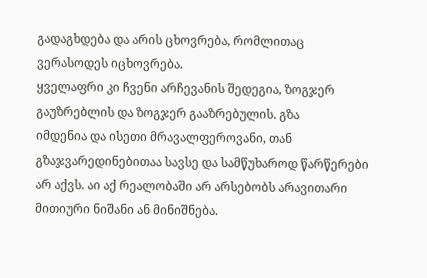გადაგხდება და არის ცხოვრება, რომლითაც ვერასოდეს იცხოვრება.
ყველაფრი კი ჩვენი არჩევანის შედეგია, ზოგჯერ გაუზრებლის და ზოგჯერ გააზრებულის. გზა
იმდენია და ისეთი მრავალფეროვანი, თან გზაჯვარედინებითაა სავსე და სამწუხაროდ წარწერები
არ აქვს. აი აქ რეალობაში არ არსებობს არავითარი მითიური ნიშანი ან მინიშნება.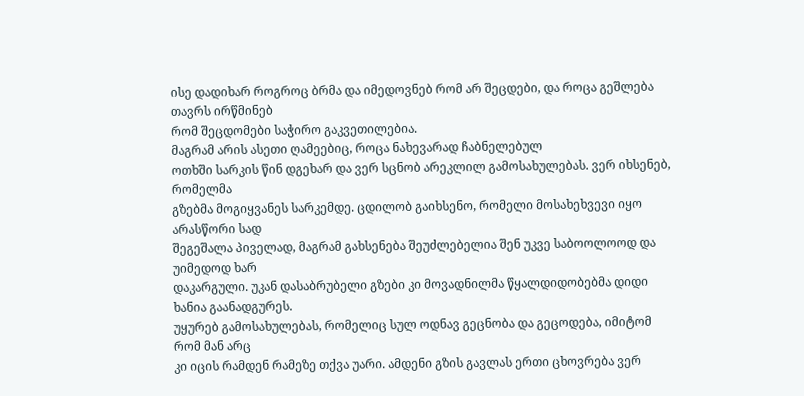ისე დადიხარ როგროც ბრმა და იმედოვნებ რომ არ შეცდები, და როცა გეშლება თავრს ირწმინებ
რომ შეცდომები საჭირო გაკვეთილებია.
მაგრამ არის ასეთი ღამეებიც, როცა ნახევარად ჩაბნელებულ
ოთხში სარკის წინ დგეხარ და ვერ სცნობ არეკლილ გამოსახულებას. ვერ იხსენებ, რომელმა
გზებმა მოგიყვანეს სარკემდე. ცდილობ გაიხსენო, რომელი მოსახეხვევი იყო არასწორი სად
შეგეშალა პიველად, მაგრამ გახსენება შეუძლებელია შენ უკვე საბოოლოოდ და უიმედოდ ხარ
დაკარგული. უკან დასაბრუბელი გზები კი მოვადნილმა წყალდიდობებმა დიდი ხანია გაანადგურეს.
უყურებ გამოსახულებას, რომელიც სულ ოდნავ გეცნობა და გეცოდება, იმიტომ რომ მან არც
კი იცის რამდენ რამეზე თქვა უარი. ამდენი გზის გავლას ერთი ცხოვრება ვერ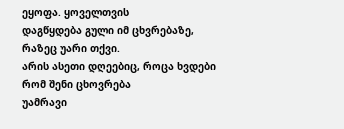ეყოფა. ყოველთვის
დაგწყდება გული იმ ცხვრებაზე, რაზეც უარი თქვი.
არის ასეთი დღეებიც, როცა ხვდები რომ შენი ცხოვრება
უამრავი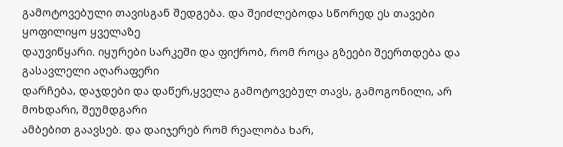გამოტოვებული თავისგან შედგება. და შეიძლებოდა სწორედ ეს თავები ყოფილიყო ყველაზე
დაუვიწყარი. იყურები სარკეში და ფიქრობ, რომ როცა გზეები შეერთდება და გასავლელი აღარაფერი
დარჩება, დაჯდები და დაწერ,ყველა გამოტოვებულ თავს, გამოგონილი, არ მოხდარი, შეუმდგარი
ამბებით გაავსებ. და დაიჯერებ რომ რეალობა ხარ,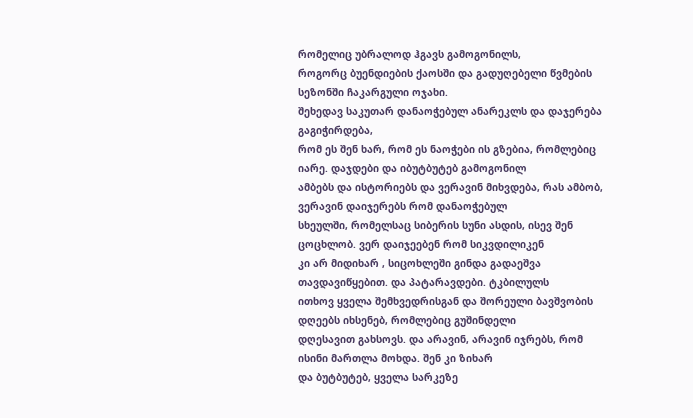რომელიც უბრალოდ ჰგავს გამოგონილს,
როგორც ბუენდიების ქაოსში და გადუღებელი წვმების
სეზონში ჩაკარგული ოჯახი.
შეხედავ საკუთარ დანაოჭებულ ანარეკლს და დაჯერება გაგიჭირდება,
რომ ეს შენ ხარ, რომ ეს ნაოჭები ის გზებია, რომლებიც იარე. დაჯდები და იბუტბუტებ გამოგონილ
ამბებს და ისტორიებს და ვერავინ მიხვდება, რას ამბობ, ვერავინ დაიჯერებს რომ დანაოჭებულ
სხეულში, რომელსაც სიბერის სუნი ასდის, ისევ შენ ცოცხლობ. ვერ დაიჯეებენ რომ სიკვდილიკენ
კი არ მიდიხარ , სიცოხლეში გინდა გადაეშვა თავდავიწყებით. და პატარავდები. ტკბილულს
ითხოვ ყველა შემხვედრისგან და შორეული ბავშვობის დღეებს იხსენებ, რომლებიც გუშინდელი
დღესავით გახსოვს. და არავინ, არავინ იჯრებს, რომ ისინი მართლა მოხდა. შენ კი ზიხარ
და ბუტბუტებ, ყველა სარკეზე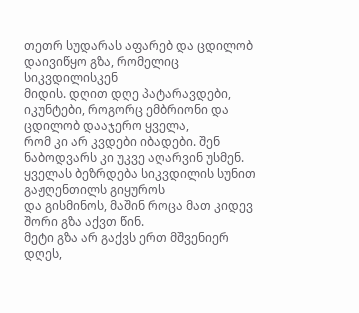თეთრ სუდარას აფარებ და ცდილობ დაივიწყო გზა, რომელიც სიკვდილისკენ
მიდის. დღით დღე პატარავდები, იკუნტები, როგორც ემბრიონი და ცდილობ დააჯერო ყველა,
რომ კი არ კვდები იბადები. შენ ნაბოდვარს კი უკვე აღარვინ უსმენ. ყველას ბეზრდება სიკვდილის სუნით გაჟღენთილს გიყუროს
და გისმინოს, მაშინ როცა მათ კიდევ შორი გზა აქვთ წინ.
მეტი გზა არ გაქვს ერთ მშვენიერ დღეს,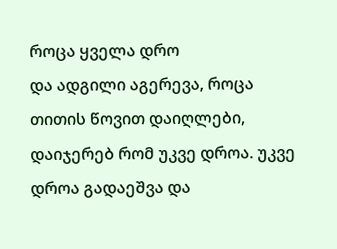როცა ყველა დრო
და ადგილი აგერევა, როცა თითის წოვით დაიღლები,
დაიჯერებ რომ უკვე დროა. უკვე დროა გადაეშვა და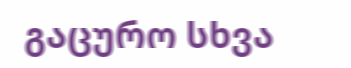გაცურო სხვა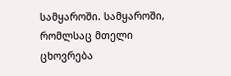სამყაროში. სამყაროში,
რომლსაც მთელი ცხოვრება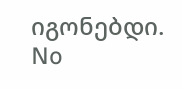იგონებდი.
No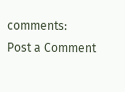comments:
Post a Comment